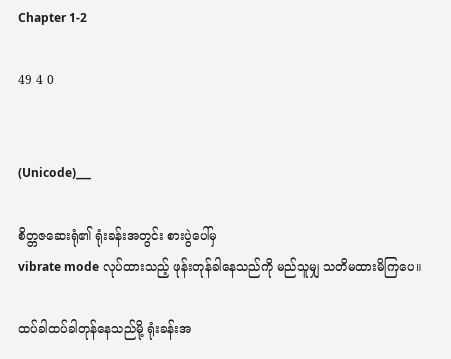Chapter 1-2

49 4 0


(Unicode)___

စိတ္တဇဆေးရုံ၏ ရုံးခန်းအတွင်း စားပွဲပေါ်မှ
vibrate mode လုပ်ထားသည့် ဖုန်းတုန်ခါနေသည်ကို မည်သူမျှ သတိမထားမိကြပေ။

ထပ်ခါထပ်ခါတုန်နေသည်မို့ ရုံးခန်းအ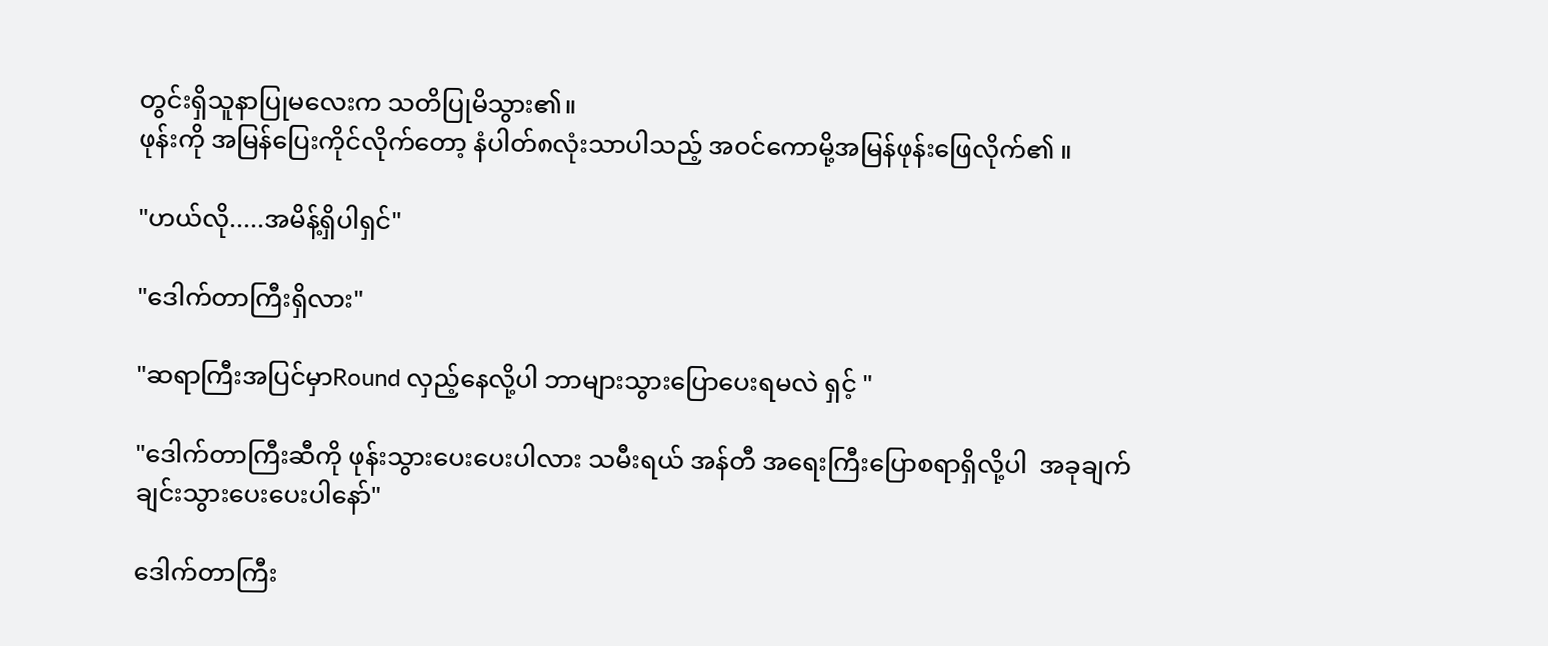တွင်းရှိသူနာပြုမလေးက သတိပြုမိသွား၏။
ဖုန်းကို အမြန်ပြေးကိုင်လိုက်တော့ နံပါတ်၈လုံးသာပါသည့် အဝင်ကောမို့အမြန်ဖုန်းဖြေလိုက်၏ ။

"ဟယ်လို.....အမိန့်ရှိပါရှင်"

"ဒေါက်တာကြီးရှိလား"

"ဆရာကြီးအပြင်မှာRound လှည့်နေလို့ပါ ဘာများသွားပြောပေးရမလဲ ရှင့် "

"ဒေါက်တာကြီးဆီကို ဖုန်းသွားပေးပေးပါလား သမီးရယ် အန်တီ အရေးကြီးပြောစရာရှိလို့ပါ  အခုချက်ချင်းသွားပေးပေးပါနော်"

ဒေါက်တာကြီး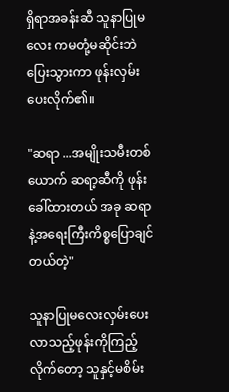ရှိရာအခန်းဆီ သူနာပြုမလေး ကမတုံ့မဆိုင်းဘဲ ပြေးသွားကာ ဖုန်းလှမ်းပေးလိုက်၏။

"ဆရာ ...အမျိုးသမီးတစ်ယောက် ဆရာ့ဆီကို ဖုန်းခေါ်ထားတယ် အခု ဆရာနဲ့အရေးကြီးကိစ္စပြောချင်တယ်တဲ့"

သူနာပြုမလေးလှမ်းပေးလာသည့်ဖုန်းကိုကြည့်လိုက်တော့ သူနှင့်မစိမ်း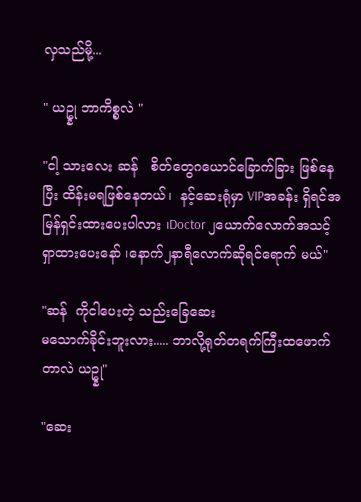လှသည်မို့...

" ယဥ္နု ဘာကိစ္စလဲ "

"ငါ့ သားလေး ဆန်   စိတ်တွေဂယောင်ခြောက်ခြား ဖြစ်နေပြီး ထိန်းမရဖြစ်နေတယ်၊  နင့်ဆေးရုံမှာ VIPအခန်း ရှိရင်အမြန်ရှင်းထားပေးပါလား ၊Doctor ၂ယောက်လောက်အသင့်ရှာထားပေးနော် ၊နောက်၂နာရီလောက်ဆိုရင်ရောက် မယ်"

"ဆန်  ကိုငါပေးတဲ့ သည်းခြေဆေး
မသောက်ခိုင်းဘူးလား..... ဘာလို့ရုတ်တရက်ကြီးထဖောက်တာလဲ ယဥ္နု"

"ဆေး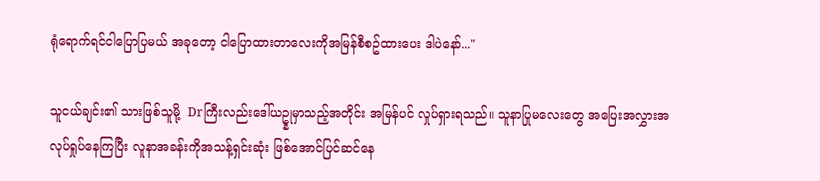ရုံရောက်ရင်ငါပြောပြမယ် အခုတော့ ငါပြောထားတာလေးကိုအမြန်စီစဥ်ထားပေး ဒါပဲနော်..."

သူငယ်ချင်း၏ သားဖြစ်သူမို့  Drကြီးလည်းဒေါ်ယဥ္နုမှာသည့်အတိုင်း အမြန်ပင် လှုပ်ရှားရသည်။ သူနာပြုမလေးတွေ အပြေးအလွှားအလုပ်ရှုပ်နေကြပြီး လူနာအခန်းကိုအသန့်ရှင်းဆုံး ဖြစ်အောင်ပြင်ဆင်နေ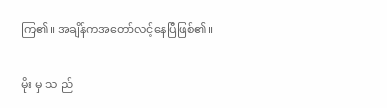ကြ၏။ အချိန်ကအတော်လင့်နေပြီဖြစ်၏။

မိုး မှ သ ည်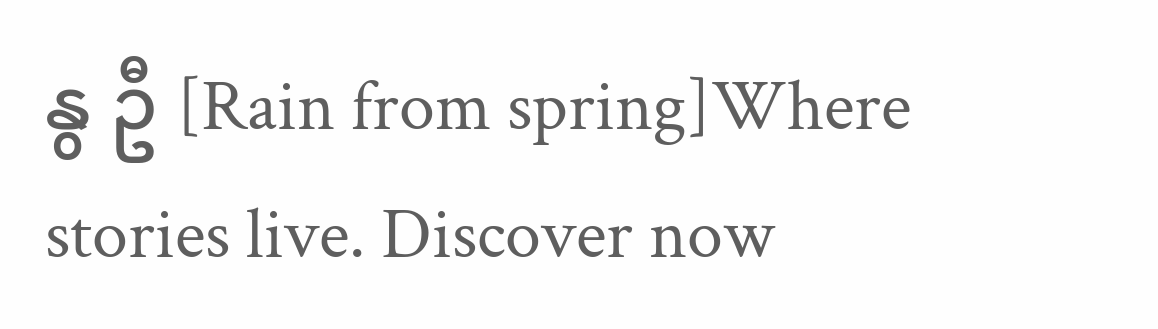နွ ဦ [Rain from spring]Where stories live. Discover now